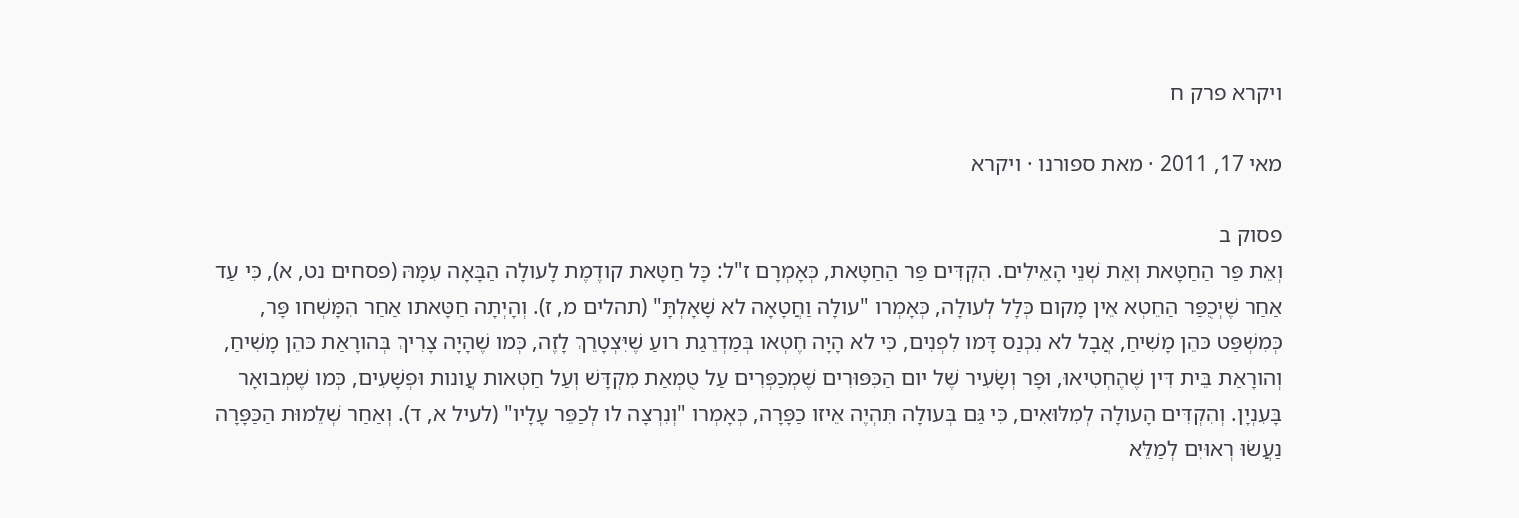ויקרא פרק ח

מאי 17, 2011 · מאת ספורנו · ויקרא

פסוק ב
וְאֵת פַּר הַחַטָּאת וְאֵת שְׁנֵי הָאֵילִים. הִקְדִּים פַּר הַחַטָּאת, כְּאָמְרָם ז"ל: כָּל חַטָּאת קודֶמֶת לָעולָה הַבָּאָה עִמָּהּ (פסחים נט, א), כִּי עַד אַחַר שֶׁיְכֻפַּר הַחֵטְא אֵין מָקום כְּלָל לְעולָה, כְּאָמְרו "עולָה וַחֲטָאָה לא שָׁאָלְתָּ" (תהלים מ, ז). וְהָיְתָה חַטָּאתו אַחַר הִמָּשְׁחו פָּר, כְּמִשְׁפַּט כּהֵן מָשִׁיחַ, אֲבָל לא נִכְנַס דָּמו לִפְנִים, כִּי לא הָיָה חֶטְאו בְּמַדְרֵגַת רועַ שֶׁיִּצְטָרֵךְ לָזֶה, כְּמו שֶׁהָיָה צָרִיךְ בְּהורָאַת כּהֵן מָשִׁיחַ, וְהורָאַת בֵּית דִּין שֶׁהֶחְטִיאוּ, וּפָר וְשָׂעִיר שֶׁל יום הַכִּפּוּרִים שֶׁמְכַפְּרִים עַל טֻמְאַת מִקְדָּשׁ וְעַל חַטְּאות עֲונות וּפְשָׁעִים, כְּמו שֶׁמְבואָר בָּעִנְיָן. וְהִקְדִּים הָעולָה לְמִלּוּאִים, כִּי גַּם בְּעולָה תִּהְיֶה אֵיזו כַפָּרָה, כְּאָמְרו "וְנִרְצָה לו לְכַפֵּר עָלָיו" (לעיל א, ד). וְאַחַר שְׁלֵמוּת הַכַּפָּרָה נַעֲשׂוּ רְאוּיִם לְמַלֵּא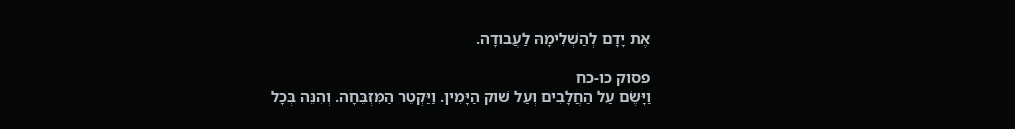אֶת יָדָם לְהַשְׁלִימָהּ לַעֲבודָה.

פסוק כו-כח
וַיָּשֶׂם עַל הַחֲלָבִים וְעַל שׁוק הַיָּמִין. וַיַּקְטֵר הַמִּזְבֵּחָה. וְהִנֵּה בְּכָל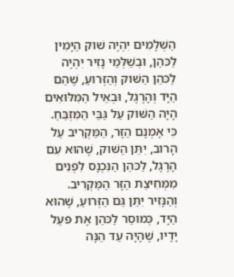הַשְּׁלָמִים יִהְיֶה שׁוק הַיָּמִין לַכּהֵן, וּבְשַׁלְּמֵי נָזִיר יִהְיֶה לַכּהֵן הַשּׁוק וְהַזְּרועַ, שֶׁהֵם הַיָּד וְהָרֶגֶל, וּבְאֵיל הַמִּלּוּאִים הָיָה הַשּׁוק עַל גַּבֵּי הַמִּזְבֵּחַ. כִּי אָמְנָם הַזָּר, הַמַּקְרִיב עַל הָרוב, יִתֵּן הַשּׁוק, שֶׁהוּא עִם הָרֶגֶל, לַכּהֵן הַנִּכְנָס לִפְנִים מִמְּחִיצַת הַזָּר הַמַּקְרִיב. וְהַנָּזִיר יִתֵּן גַּם הַזְּרועַ, שֶׁהוּא הַיָּד, כְּמוסֵר לַכּהֵן אֶת פּעַל יָדָיו, שֶׁהָיָה עַד הֵנָּה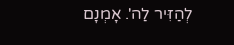לְהַזִּיר לַה'. אָמְנָם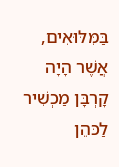בַּמִּלּוּאִים, אֲשֶׁר הָיָה קָרְבָּן מַכְשִׁיר לַכּהֵן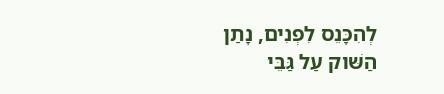לְהִכָּנֵס לִפְנִים, נָתַן הַשּׁוק עַל גַּבֵּי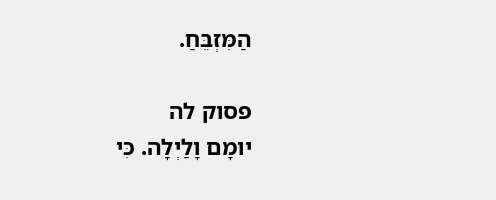הַמִּזְבֵּחַ.

פסוק לה
יומָם וָלַיְלָה. כִּי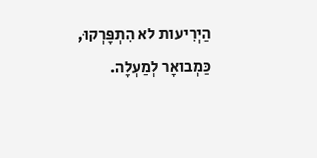הַיְרִיעות לא הִתְפָּרְקוּ, כַּמְבואָר לְמַעְלָה.